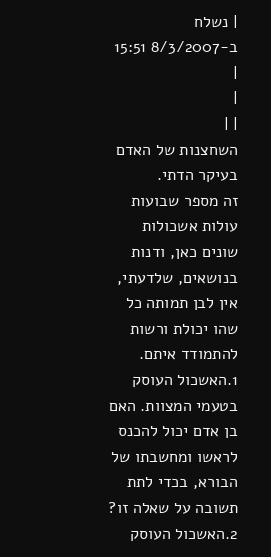| נשלח ב-8/3/2007 15:51 |
|
| |
השחצנות של האדם בעיקר הדתי.
זה מספר שבועות עולות אשכולות שונים כאן, ודנות בנושאים, שלדעתי, אין לבן תמותה כל שהו יכולת ורשות להתמודד איתם.
1.האשכול העוסק בטעמי המצוות. האם בן אדם יכול להכנס לראשו ומחשבתו של הבורא, בכדי לתת תשובה על שאלה זו?
2.האשכול העוסק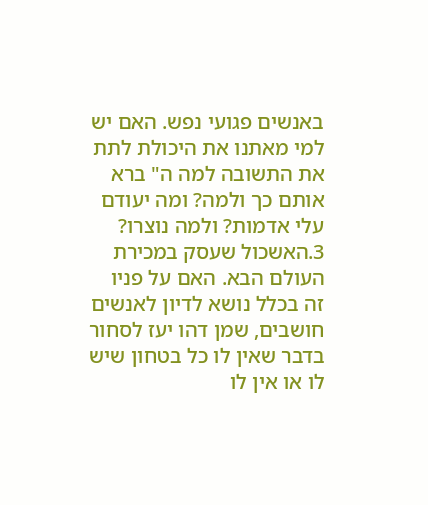באנשים פגועי נפש. האם יש למי מאתנו את היכולת לתת את התשובה למה ה" ברא אותם כך ולמה? ומה יעודם עלי אדמות? ולמה נוצרו?
3.האשכול שעסק במכירת העולם הבא. האם על פניו זה בכלל נושא לדיון לאנשים חושבים, שמן דהו יעז לסחור בדבר שאין לו כל בטחון שיש לו או אין לו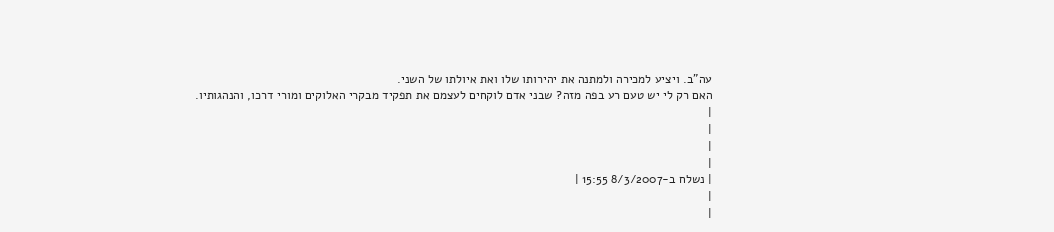עה"ב. ויציע למכירה ולמתנה את יהירותו שלו ואת איולתו של השני.
האם רק לי יש טעם רע בפה מזה? שבני אדם לוקחים לעצמם את תפקיד מבקרי האלוקים ומורי דרכו, והנהגותיו.
|
|
|
|
| נשלח ב-8/3/2007 15:55 |
|
|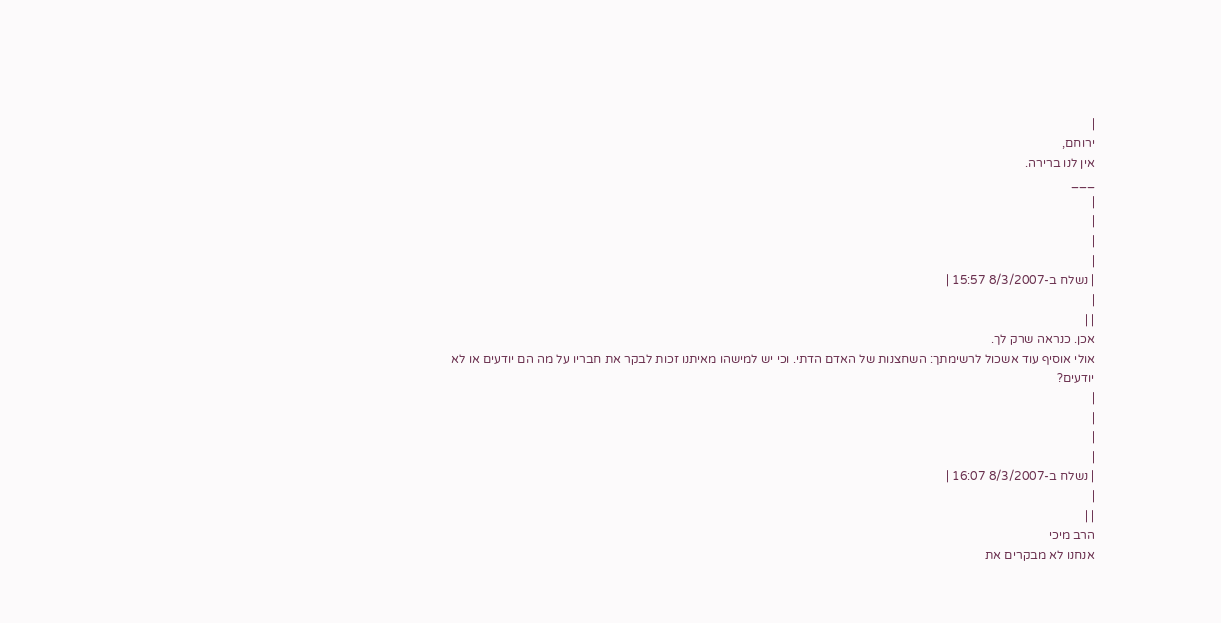|
ירוחם,
אין לנו ברירה.
___
|
|
|
|
| נשלח ב-8/3/2007 15:57 |
|
| |
אכן. כנראה שרק לך.
אולי אוסיף עוד אשכול לרשימתך: השחצנות של האדם הדתי. וכי יש למישהו מאיתנו זכות לבקר את חבריו על מה הם יודעים או לא יודעים?
|
|
|
|
| נשלח ב-8/3/2007 16:07 |
|
| |
הרב מיכי
אנחנו לא מבקרים את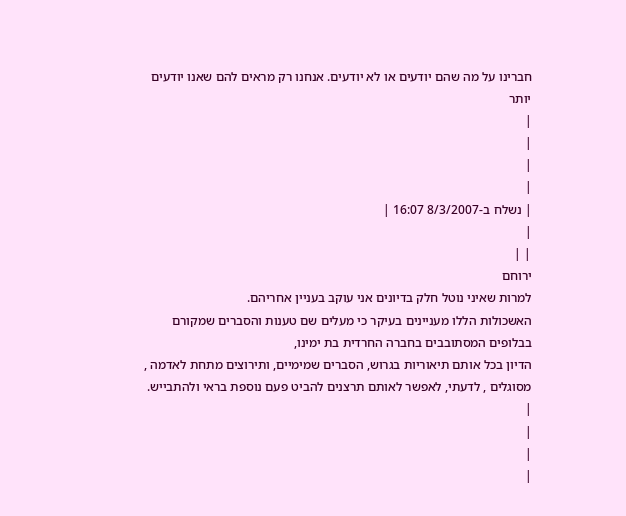חברינו על מה שהם יודעים או לא יודעים. אנחנו רק מראים להם שאנו יודעים יותר
|
|
|
|
| נשלח ב-8/3/2007 16:07 |
|
| |
ירוחם
למרות שאיני נוטל חלק בדיונים אני עוקב בעניין אחריהם.
האשכולות הללו מעניינים בעיקר כי מעלים שם טענות והסברים שמקורם בבלופים המסתובבים בחברה החרדית בת ימינו,
הדיון בכל אותם תיאוריות בגרוש, הסברים שמימיים, ותירוצים מתחת לאדמה , מסוגלים , לדעתי, לאפשר לאותם תרצנים להביט פעם נוספת בראי ולהתבייש.
|
|
|
|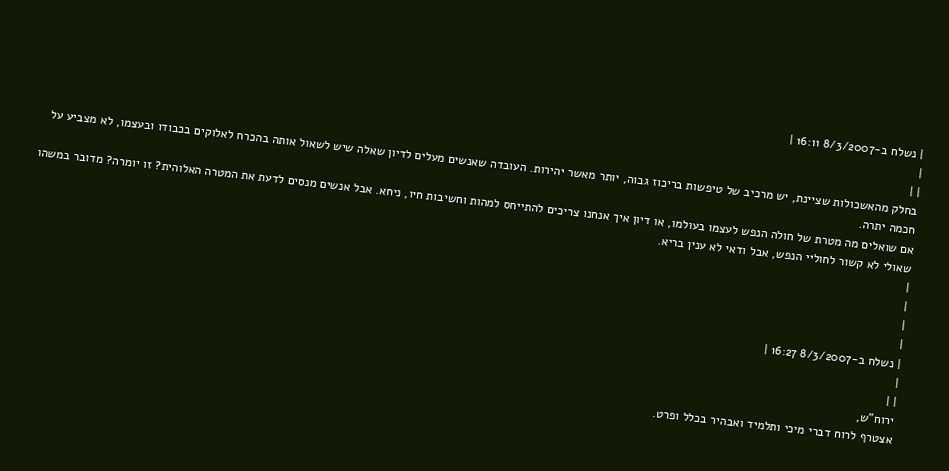| נשלח ב-8/3/2007 16:11 |
|
| |
בחלק מהאשכולות שציינת, יש מרכיב של טיפשות בריכוז גבוה, יותר מאשר יהירות. העובדה שאנשים מעלים לדיון שאלה שיש לשאול אותה בהכרח לאלוקים בכבודו ובעצמו, לא מצביע על חכמה יתרה.
אם שואלים מה מטרת של חולה הנפש לעצמו בעולמו, או דיון איך אנחנו צריכים להתייחס למהות וחשיבות חיו, ניחא. אבל אנשים מנסים לדעת את המטרה האלוהית? זו יומרה? מדובר במשהו שאולי לא קשור לחוליי הנפש, אבל ודאי לא ענין בריא.
|
|
|
|
| נשלח ב-8/3/2007 16:27 |
|
| |
ירוח"ש,
אצטרף לרוח דברי מיכי ותלמיד ואבהיר בכלל ופרט.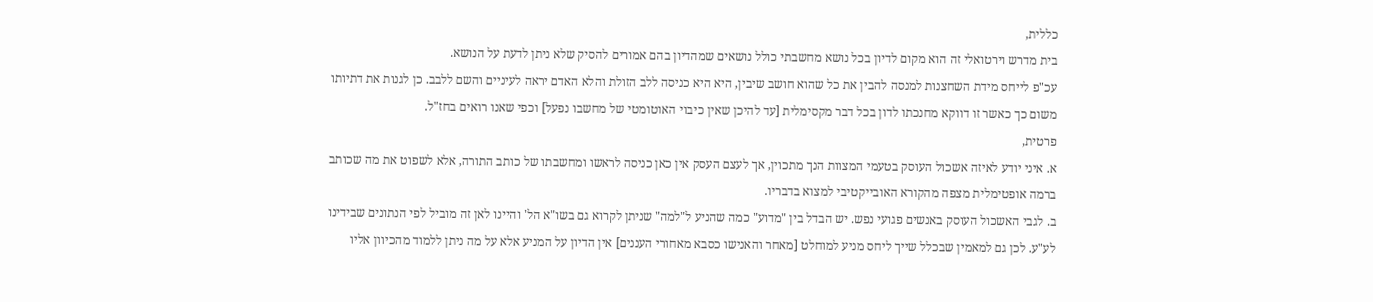כללית,
בית מדרש וירטואלי זה הוא מקום לדיון בכל נושא מחשבתי כולל נושאים שמהדיון בהם אמורים להסיק שלא ניתן לדעת על הנושא.
עכ"פ לייחס מידת השחצנות למנסה להבין את כל שהוא חושב שיבין, היא היא כניסה ללב הזולת והלא האדם יראה לעיניים והשם ללבב. כן לגנות את דתיותו משום כך כאשר זו דווקא מחנכתו לדון בכל דבר מקסימלית [עד להיכן שאין כיבוי האוטומטי של מחשבו נפעל] וכפי שאנו רואים בחז"ל.
פרטית,
א. איני יודע לאיזה אשכול העוסק בטעמי המצוות הנך מתכוין, אך לעצם העסק אין כאן כניסה לראשו ומחשבתו של כותב התורה, אלא לשפוט את מה שכותב ברמה אופטימלית מצפה מהקורא האובייקטיבי למצוא בדבריו.
ב. לגבי האשכול העוסק באנשים פגועי נפש. יש הבדל בין "מדוע" כמה שהניע ל"למה" שניתן לקרוא גם בשו"א הל' והיינו לאן זה מוביל לפי הנתונים שבידינו לע"ע. לכן גם למאמין שבכלל שייך ליחס מניע למוחלט [מאחר והאנישו כסבא מאחורי העננים] אין הדיון על המניע אלא על מה ניתן ללמוד מהכיוון אליו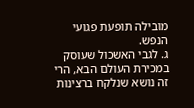מובילה תופעת פגועי הנפש.
ג. לגבי האשכול שעוסק במכירת העולם הבא, הרי זה נושא שנלקח ברצינות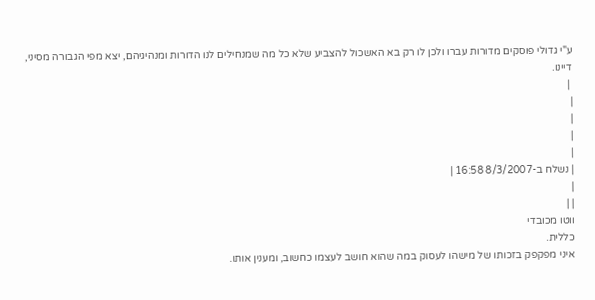ע"י גדולי פוסקים מדורות עברו ולכן לו רק בא האשכול להצביע שלא כל מה שמנחילים לנו הדורות ומנהיגיהם, יצא מפי הגבורה מסיני, דיינו.
 |
|
|
|
|
| נשלח ב-8/3/2007 16:58 |
|
| |
ווטו מכובדי
כללית.
איני מפקפק בזכותו של מישהו לעסוק במה שהוא חושב לעצמו כחשוב, ומענין אותו.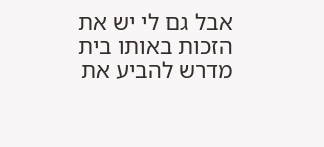אבל גם לי יש את הזכות באותו בית מדרש להביע את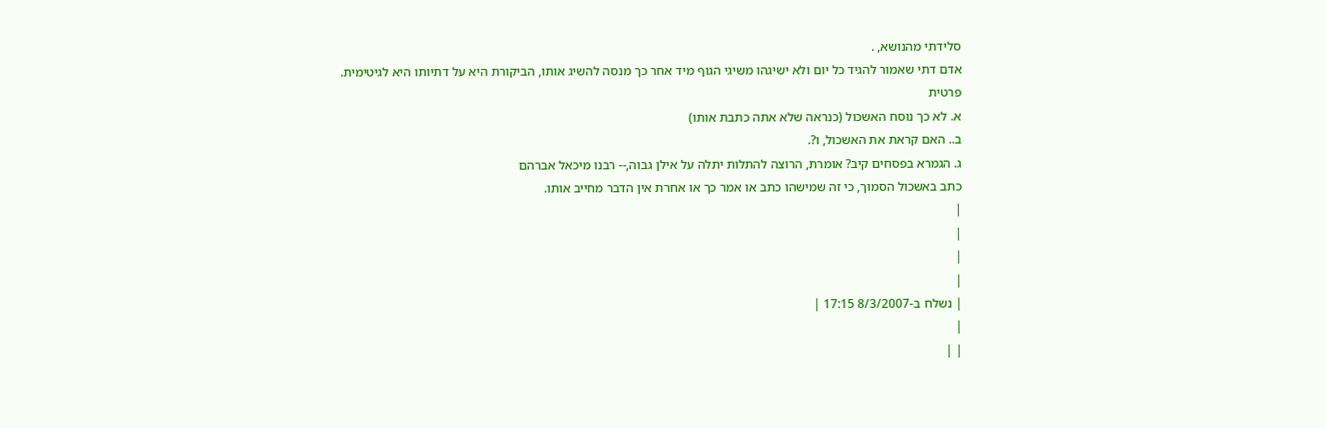סלידתי מהנושא, .
אדם דתי שאמור להגיד כל יום ולא ישיגהו משיגי הגוף מיד אחר כך מנסה להשיג אותו, הביקורת היא על דתיותו היא לגיטימית.
פרטית
א. לא כך נוסח האשכול (כנראה שלא אתה כתבת אותו)
ב.. האם קראת את האשכול, ו?.
ג. הגמרא בפסחים קיב? אומרת, הרוצה להתלות יתלה על אילן גבוה,-- רבנו מיכאל אברהם
כתב באשכול הסמוך, כי זה שמישהו כתב או אמר כך או אחרת אין הדבר מחייב אותו.
|
|
|
|
| נשלח ב-8/3/2007 17:15 |
|
| |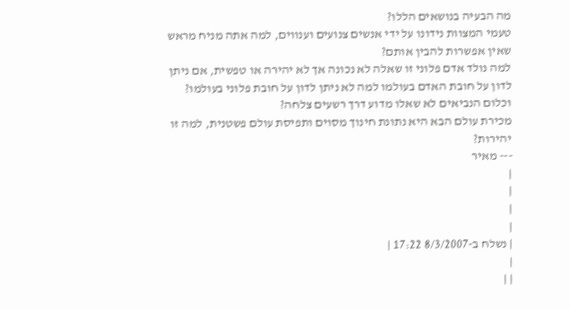מה הבעיה בנושאים הללו?
טעמי המצוות נידונו על ידי אנשים צנועים וענווים, למה אתה מניח מראש שאין אפשרות להבין אותם?
למה נולד אדם פלוני זו שאלה לא נכונה אך לא יהירה או טפשית, אם ניתן לדון על חובת האדם בעולמו למה לא ניתן לדון על חובת פלוני בעולמו? וכלום הנביאים לא שאלו מדוע דרך רשעים צלחה?
מכירת עולם הבא היא נתונת חינוך מסוים ותפיסת עולם פשטנית, למה זו יהירות?
--- מאיר
|
|
|
|
| נשלח ב-8/3/2007 17:22 |
|
| |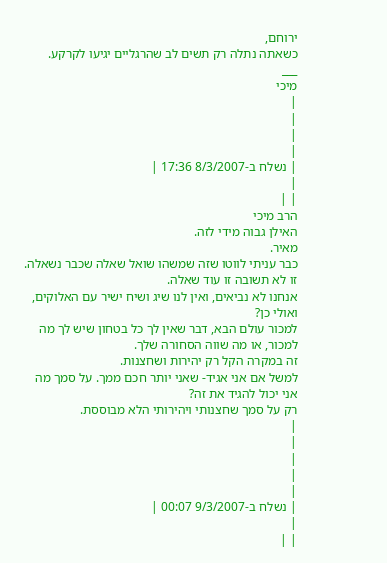ירוחם,
כשאתה נתלה רק תשים לב שהרגליים יגיעו לקרקע.
___
מיכי
|
|
|
|
| נשלח ב-8/3/2007 17:36 |
|
| |
הרב מיכי
האילן גבוה מידי לזה.
מאיר.
כבר עניתי לווטו שזה שמשהו שואל שאלה שכבר נשאלה. זו לא תשובה זו עוד שאלה.
אנחנו לא נביאים, ואין לנו שיג ושיח ישיר עם האלוקים, ואולי כן?
למכור עולם הבא, דבר שאין לך כל בטחון שיש לך מה למכור, או מה שווה הסחורה שלך.
זה במקרה הקל רק יהירות ושחצנות.
למשל אם אני אגיד- שאני יותר חכם ממך. על סמך מה אני יכול להגיד את זה?
רק על סמך שחצנותי ויהירותי הלא מבוססת.
|
|
|
|
|
| נשלח ב-9/3/2007 00:07 |
|
| |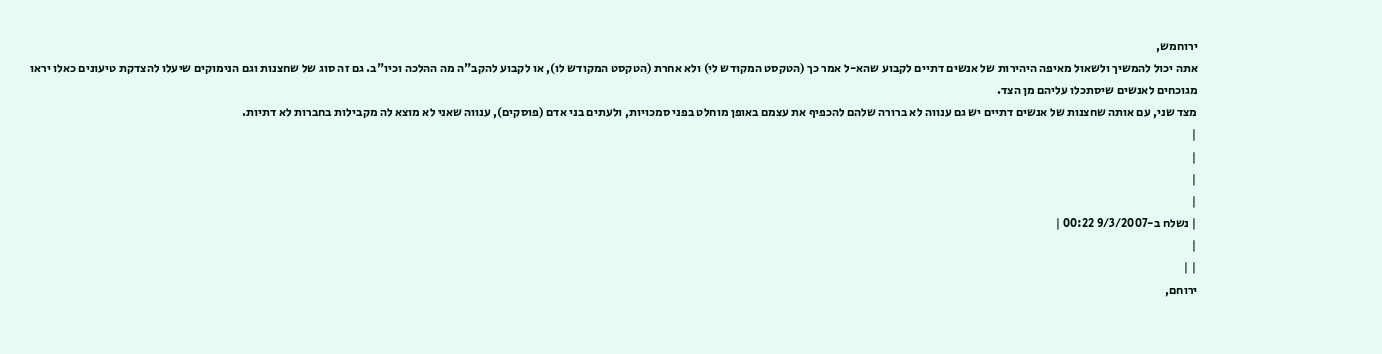ירוחמש,
אתה יכול להמשיך ולשאול מאיפה היהירות של אנשים דתיים לקבוע שהא-ל אמר כך (הטקסט המקודש לי) ולא אחרת (הטקסט המקודש לו), או לקבוע להקב"ה מה ההלכה וכיו"ב. גם זה סוג של שחצנות וגם הנימוקים שיעלו להצדקת טיעונים כאלו יראו מגוכחים לאנשים שיסתכלו עליהם מן הצד.
מצד שני, עם אותה שחצנות של אנשים דתיים יש גם ענווה לא ברורה שלהם להכפיף את עצמם באופן מוחלט בפני סמכויות, ולעתים בני אדם (פוסקים), ענווה שאני לא מוצא לה מקבילות בחברות לא דתיות.
|
|
|
|
| נשלח ב-9/3/2007 00:22 |
|
| |
ירוחם,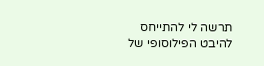תרשה לי להתייחס להיבט הפילוסופי של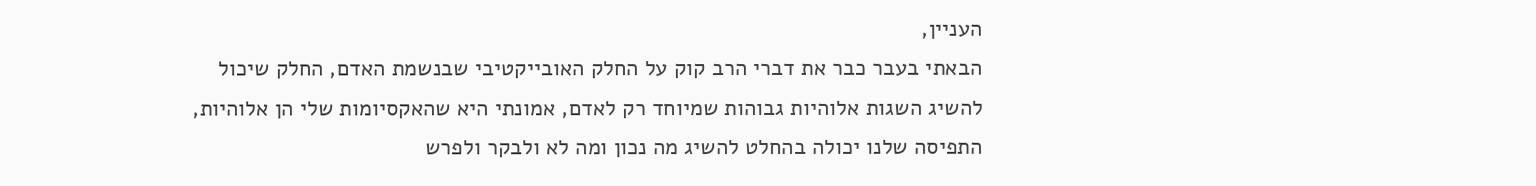העניין,
הבאתי בעבר כבר את דברי הרב קוק על החלק האובייקטיבי שבנשמת האדם, החלק שיכול להשיג השגות אלוהיות גבוהות שמיוחד רק לאדם, אמונתי היא שהאקסיומות שלי הן אלוהיות, התפיסה שלנו יכולה בהחלט להשיג מה נכון ומה לא ולבקר ולפרש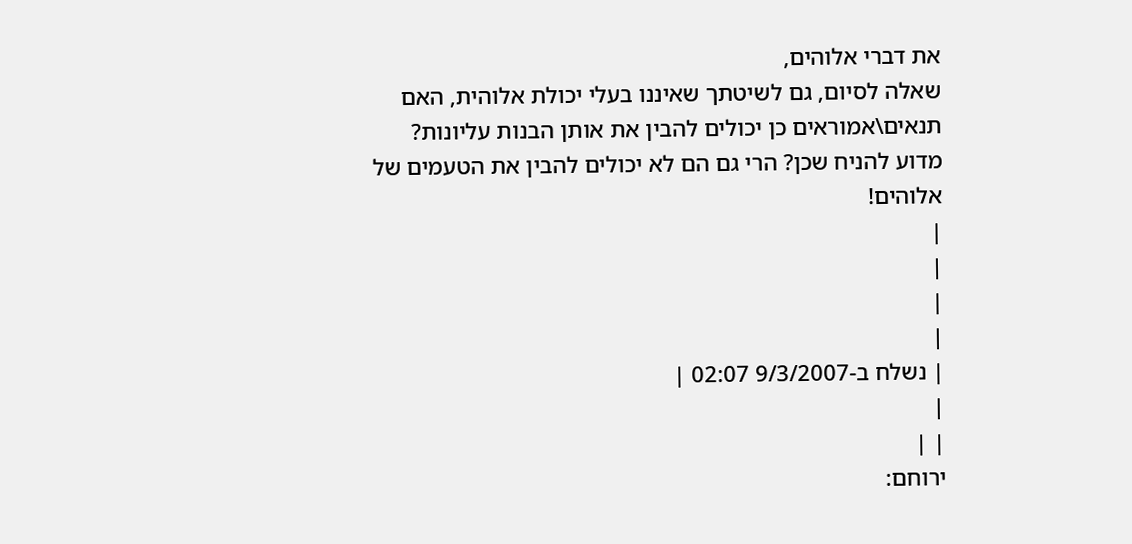את דברי אלוהים,
שאלה לסיום, גם לשיטתך שאיננו בעלי יכולת אלוהית, האם תנאים\אמוראים כן יכולים להבין את אותן הבנות עליונות? מדוע להניח שכן? הרי גם הם לא יכולים להבין את הטעמים של אלוהים!
|
|
|
|
| נשלח ב-9/3/2007 02:07 |
|
| |
ירוחם: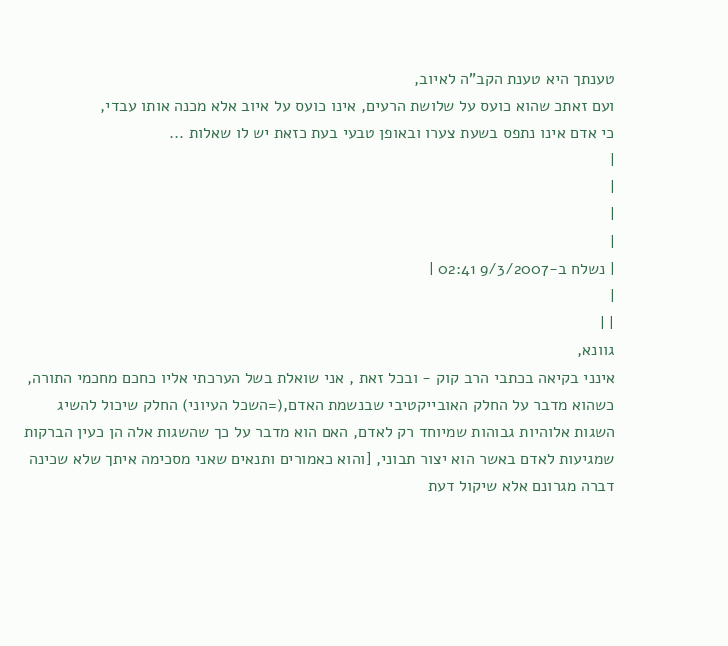טענתך היא טענת הקב"ה לאיוב,
ועם זאתכ שהוא כועס על שלושת הרעים, אינו כועס על איוב אלא מכנה אותו עבדי,
כי אדם אינו נתפס בשעת צערו ובאופן טבעי בעת כזאת יש לו שאלות ...
|
|
|
|
| נשלח ב-9/3/2007 02:41 |
|
| |
גוונא,
אינני בקיאה בכתבי הרב קוק - ובכל זאת , אני שואלת בשל הערכתי אליו כחכם מחכמי התורה, כשהוא מדבר על החלק האובייקטיבי שבנשמת האדם,(=השכל העיוני) החלק שיכול להשיג השגות אלוהיות גבוהות שמיוחד רק לאדם, האם הוא מדבר על כך שהשגות אלה הן כעין הברקות שמגיעות לאדם באשר הוא יצור תבוני, [והוא כאמורים ותנאים שאני מסכימה איתך שלא שכינה דברה מגרונם אלא שיקול דעת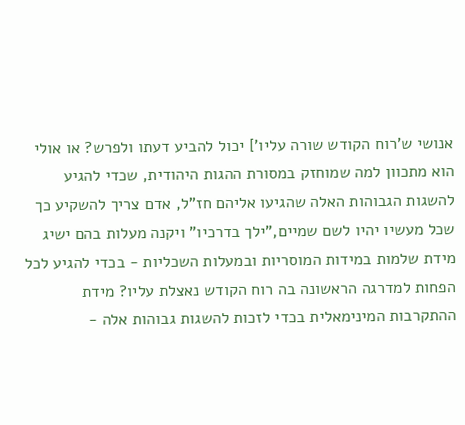אנושי ש'רוח הקודש שורה עליו'] יכול להביע דעתו ולפרש? או אולי הוא מתכוון למה שמוחזק במסורת ההגות היהודית, שכדי להגיע להשגות הגבוהות האלה שהגיעו אליהם חז"ל, אדם צריך להשקיע כך שכל מעשיו יהיו לשם שמיים,"ילך בדרכיו" ויקנה מעלות בהם ישיג מידת שלמות במידות המוסריות ובמעלות השכליות - בכדי להגיע לכל הפחות למדרגה הראשונה בה רוח הקודש נאצלת עליו? מידת ההתקרבות המינימאלית בכדי לזכות להשגות גבוהות אלה -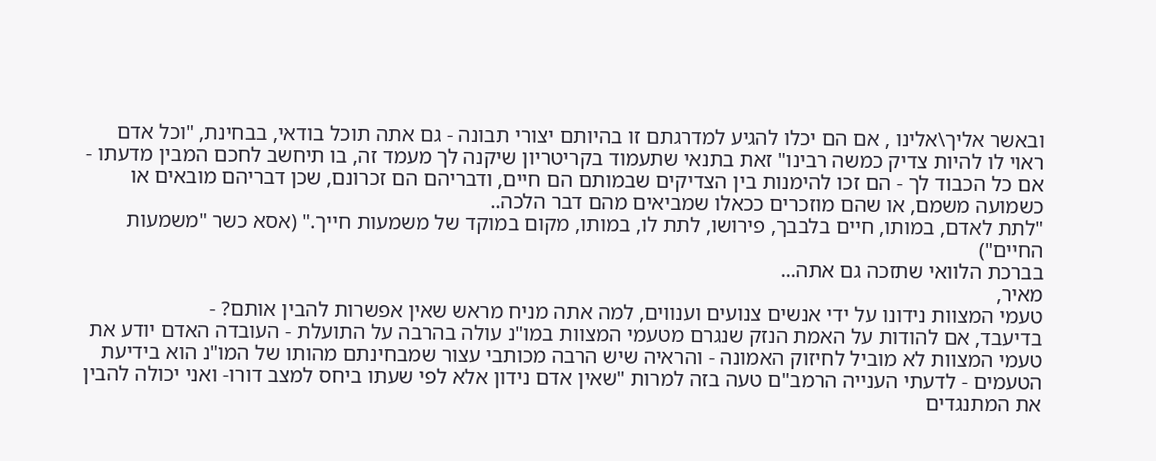ובאשר אליך\אלינו , אם הם יכלו להגיע למדרגתם זו בהיותם יצורי תבונה - גם אתה תוכל בודאי, בבחינת, "וכל אדם ראוי לו להיות צדיק כמשה רבינו" זאת בתנאי שתעמוד בקריטריון שיקנה לך מעמד זה, בו תיחשב לחכם המבין מדעתו -
אם כל הכבוד לך - הם זכו להימנות בין הצדיקים שבמותם הם חיים, ודבריהם הם זכרונם, שכן דבריהם מובאים או כשמועה משמם, או שהם מוזכרים ככאלו שמביאים מהם דבר הלכה..
"לתת לאדם, במותו, חיים בלבבך, פירושו, לתת לו, במותו, מקום במוקד של משמעות חייך." (אסא כשר "משמעות החיים")
בברכת הלוואי שתזכה גם אתה...
מאיר,
טעמי המצוות נידונו על ידי אנשים צנועים וענווים, למה אתה מניח מראש שאין אפשרות להבין אותם? -
בדיעבד, אם להודות על האמת הנזק שנגרם מטעמי המצוות במו"נ עולה בהרבה על התועלת - העובדה האדם יודע את טעמי המצוות לא מוביל לחיזוק האמונה - והראיה שיש הרבה מכותבי עצור שמבחינתם מהותו של המו"נ הוא בידיעת הטעמים - לדעתי הענייה הרמב"ם טעה בזה למרות "שאין אדם נידון אלא לפי שעתו ביחס למצב דורו- ואני יכולה להבין את המתנגדים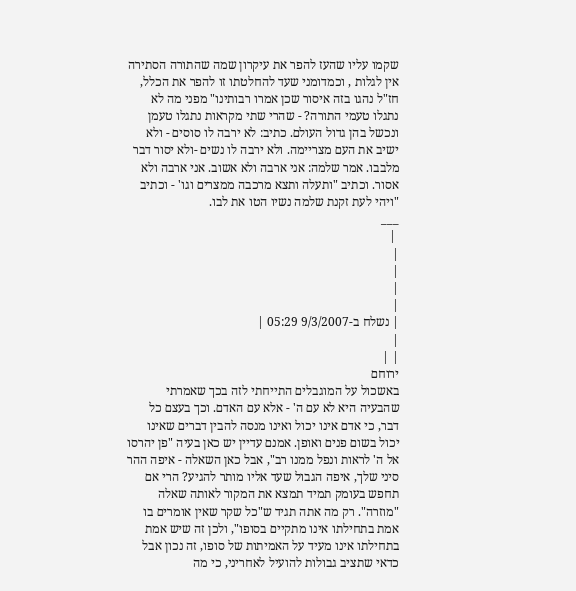שקמו עליו שהעז להפר את עיקרון שמה שהתורה הסתירה אין לגלות , וכמדומני שעד להחלטתו זו להפר את הכלל, חז"ל נהגו בזה איסור שכן אמרו רבותינו" מפני מה לא נתגלו טעמי התורה? - שהרי שתי מקראות נתגלו טעמן ונכשל בהן גדול העולם. כתיב: לא ירבה לו סוסים - ולא ישיב את העם מצריימה. ולא ירבה לו נשים -ולא יסור דבר מלבבו. אמר שלמה: אני ארבה ולא אשוב. אני ארבה ולא אסור. וכתיב "ותעלה ותצא מרכבה ממצרים וגו' - וכתיב "ויהי לעת זקנת שלמה נשיו הטו את לבו.
___
 |
|
|
|
|
| נשלח ב-9/3/2007 05:29 |
|
| |
ירוחם
באשכול על המוגבלים התייחתי לזה בכך שאמרתי שהבעיה היא לא עם ה' - אלא עם האדם. וכך בעצם כל דבר, כי אדם אינו יכול ואינו מנסה להבין דברים שאינו יכול בשום פנים ואופן. אמנם עדיין יש כאן בעיה "פן יהרסו אל ה' לראות ונפל ממנו רב", אבל כאן השאלה - איפה ההר סיני שלך, איפה הגבול שעד אליו מותר להגיע? הרי אם תחפש בעומק תמיד תמצא את המקור לאותה שאלה "מוזרה". רק מה אתה תגיד ש"כל שקר שאין אומרים בו אמת בתחילתו אינו מתקיים בסופו", ולכן זה שיש אמת בתחילתו אינו מעיד על האמיתות של סופו, זה נכון אבל כדאי שתציב גבולות להועיל לאחריני, כי מה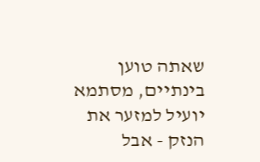שאתה טוען בינתיים, מסתמא יועיל למזער את הנזק - אבל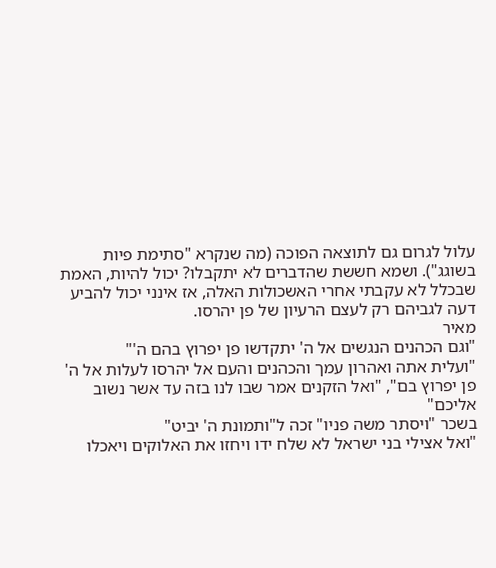עלול לגרום גם לתוצאה הפוכה (מה שנקרא "סתימת פיות בשוגג"). ושמא חששת שהדברים לא יתקבלו? יכול להיות, האמת שבכלל לא עקבתי אחרי האשכולות האלה, אז אינני יכול להביע דעה לגביהם רק לעצם הרעיון של פן יהרסו.
מאיר
"וגם הכהנים הנגשים אל ה' יתקדשו פן יפרוץ בהם ה'"
"ועלית אתה ואהרון עמך והכהנים והעם אל יהרסו לעלות אל ה' פן יפרוץ בם", "ואל הזקנים אמר שבו לנו בזה עד אשר נשוב אליכם"
בשכר "ויסתר משה פניו" זכה ל"ותמונת ה' יביט"
"ואל אצילי בני ישראל לא שלח ידו ויחזו את האלוקים ויאכלו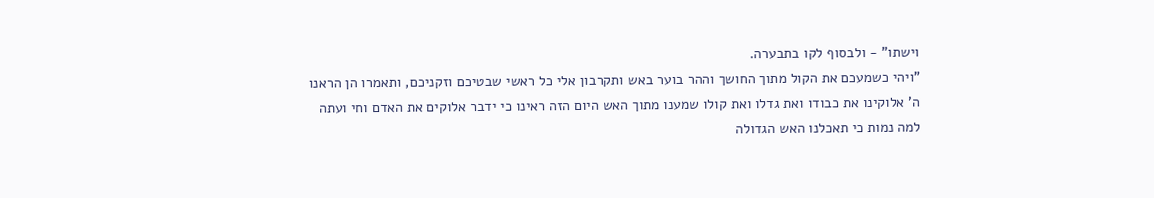וישתו" - ולבסוף לקו בתבערה.
"ויהי כשמעכם את הקול מתוך החושך וההר בוער באש ותקרבון אלי כל ראשי שבטיכם וזקניכם, ותאמרו הן הראנו ה' אלוקינו את כבודו ואת גדלו ואת קולו שמענו מתוך האש היום הזה ראינו כי ידבר אלוקים את האדם וחי ועתה למה נמות כי תאכלנו האש הגדולה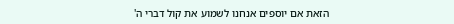הזאת אם יוספים אנחנו לשמוע את קול דברי ה'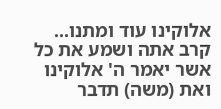אלוקינו עוד ומתנו... קרב אתה ושמע את כל אשר יאמר ה' אלוקינו ואת (משה) תדבר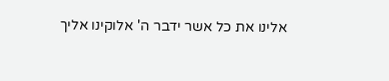אלינו את כל אשר ידבר ה' אלוקינו אליך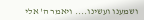ושמענו ועשינו.... ויאמר ה' אלי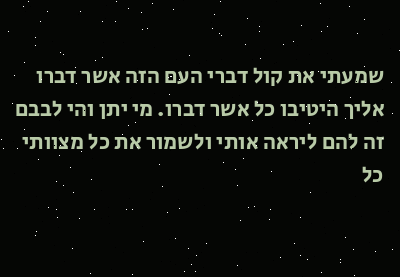שמעתי את קול דברי העם הזה אשר דברו אליך היטיבו כל אשר דברו. מי יתן והי לבבם זה להם ליראה אותי ולשמור את כל מצוותי כל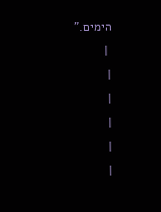הימים."
 |
|
|
|
|
|